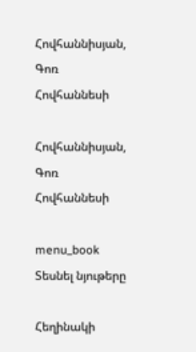Հովհաննիսյան, Գոռ Հովհաննեսի

Հովհաննիսյան, Գոռ Հովհաննեսի

menu_book Տեսնել նյութերը

Հեղինակի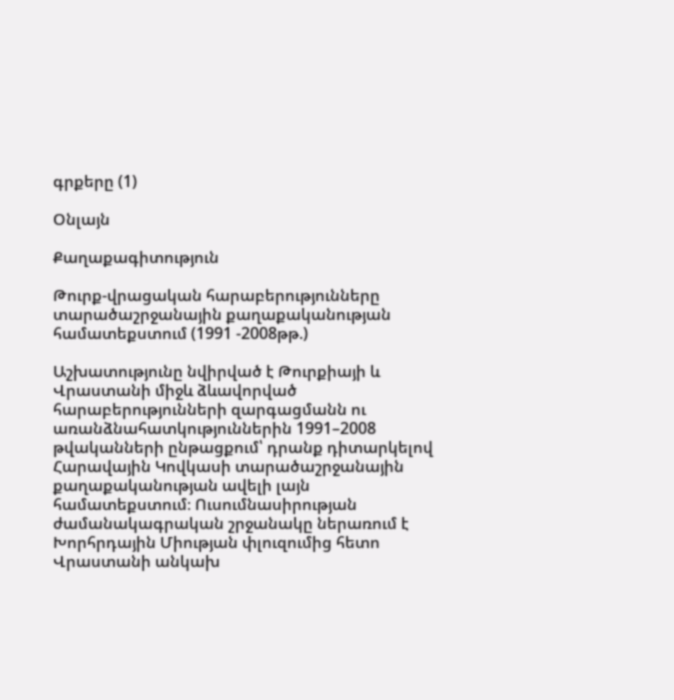գրքերը (1)

Օնլայն

Քաղաքագիտություն

Թուրք-վրացական հարաբերությունները տարածաշրջանային քաղաքականության համատեքստում (1991 -2008թթ.)

Աշխատությունը նվիրված է Թուրքիայի և Վրաստանի միջև ձևավորված հարաբերությունների զարգացմանն ու առանձնահատկություններին 1991–2008 թվականների ընթացքում՝ դրանք դիտարկելով Հարավային Կովկասի տարածաշրջանային քաղաքականության ավելի լայն համատեքստում։ Ուսումնասիրության ժամանակագրական շրջանակը ներառում է Խորհրդային Միության փլուզումից հետո Վրաստանի անկախ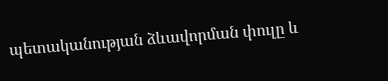պետականության ձևավորման փուլը և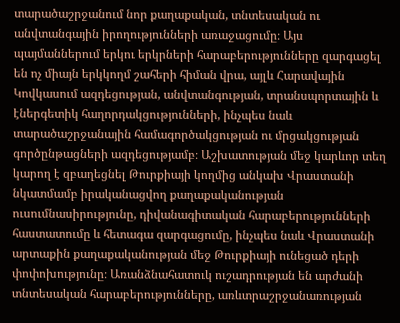տարածաշրջանում նոր քաղաքական, տնտեսական ու անվտանգային իրողությունների առաջացումը։ Այս պայմաններում երկու երկրների հարաբերությունները զարգացել են ոչ միայն երկկողմ շահերի հիման վրա, այլև Հարավային Կովկասում ազդեցության, անվտանգության, տրանսպորտային և էներգետիկ հաղորդակցությունների, ինչպես նաև տարածաշրջանային համագործակցության ու մրցակցության գործընթացների ազդեցությամբ։ Աշխատության մեջ կարևոր տեղ կարող է զբաղեցնել Թուրքիայի կողմից անկախ Վրաստանի նկատմամբ իրականացվող քաղաքականության ուսումնասիրությունը, դիվանագիտական հարաբերությունների հաստատումը և հետագա զարգացումը, ինչպես նաև Վրաստանի արտաքին քաղաքականության մեջ Թուրքիայի ունեցած դերի փոփոխությունը։ Առանձնահատուկ ուշադրության են արժանի տնտեսական հարաբերությունները, առևտրաշրջանառության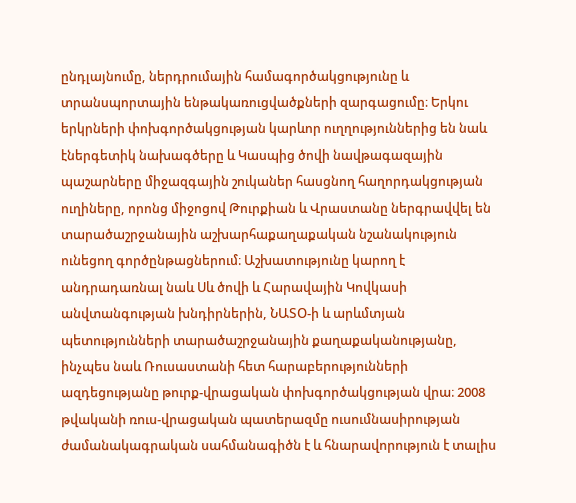ընդլայնումը, ներդրումային համագործակցությունը և տրանսպորտային ենթակառուցվածքների զարգացումը։ Երկու երկրների փոխգործակցության կարևոր ուղղություններից են նաև էներգետիկ նախագծերը և Կասպից ծովի նավթագազային պաշարները միջազգային շուկաներ հասցնող հաղորդակցության ուղիները, որոնց միջոցով Թուրքիան և Վրաստանը ներգրավվել են տարածաշրջանային աշխարհաքաղաքական նշանակություն ունեցող գործընթացներում։ Աշխատությունը կարող է անդրադառնալ նաև Սև ծովի և Հարավային Կովկասի անվտանգության խնդիրներին, ՆԱՏՕ-ի և արևմտյան պետությունների տարածաշրջանային քաղաքականությանը, ինչպես նաև Ռուսաստանի հետ հարաբերությունների ազդեցությանը թուրք-վրացական փոխգործակցության վրա։ 2008 թվականի ռուս-վրացական պատերազմը ուսումնասիրության ժամանակագրական սահմանագիծն է և հնարավորություն է տալիս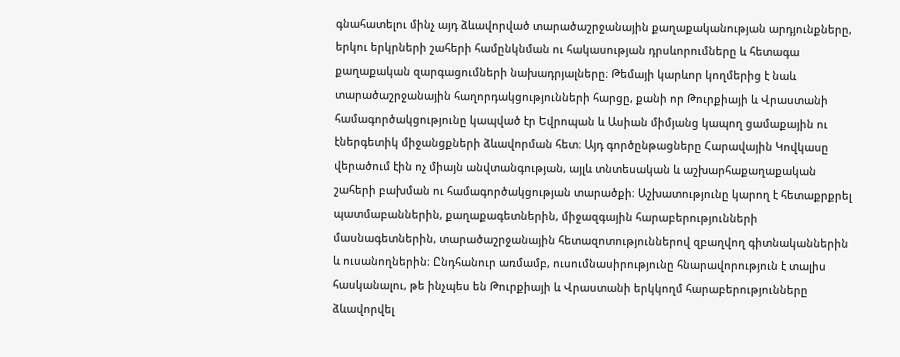գնահատելու մինչ այդ ձևավորված տարածաշրջանային քաղաքականության արդյունքները, երկու երկրների շահերի համընկնման ու հակասության դրսևորումները և հետագա քաղաքական զարգացումների նախադրյալները։ Թեմայի կարևոր կողմերից է նաև տարածաշրջանային հաղորդակցությունների հարցը, քանի որ Թուրքիայի և Վրաստանի համագործակցությունը կապված էր Եվրոպան և Ասիան միմյանց կապող ցամաքային ու էներգետիկ միջանցքների ձևավորման հետ։ Այդ գործընթացները Հարավային Կովկասը վերածում էին ոչ միայն անվտանգության, այլև տնտեսական և աշխարհաքաղաքական շահերի բախման ու համագործակցության տարածքի։ Աշխատությունը կարող է հետաքրքրել պատմաբաններին, քաղաքագետներին, միջազգային հարաբերությունների մասնագետներին, տարածաշրջանային հետազոտություններով զբաղվող գիտնականներին և ուսանողներին։ Ընդհանուր առմամբ, ուսումնասիրությունը հնարավորություն է տալիս հասկանալու, թե ինչպես են Թուրքիայի և Վրաստանի երկկողմ հարաբերությունները ձևավորվել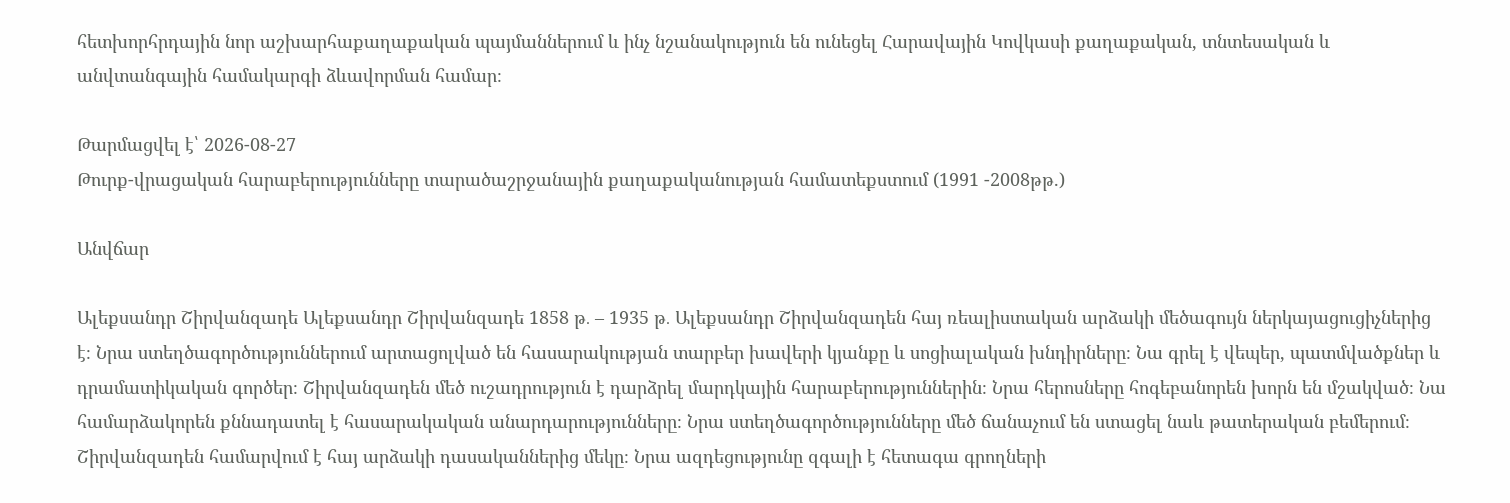հետխորհրդային նոր աշխարհաքաղաքական պայմաններում և ինչ նշանակություն են ունեցել Հարավային Կովկասի քաղաքական, տնտեսական և անվտանգային համակարգի ձևավորման համար։

Թարմացվել է՝ 2026-08-27
Թուրք-վրացական հարաբերությունները տարածաշրջանային քաղաքականության համատեքստում (1991 -2008թթ.)

Անվճար

Ալեքսանդր Շիրվանզադե Ալեքսանդր Շիրվանզադե 1858 թ․ – 1935 թ․ Ալեքսանդր Շիրվանզադեն հայ ռեալիստական արձակի մեծագույն ներկայացուցիչներից է։ Նրա ստեղծագործություններում արտացոլված են հասարակության տարբեր խավերի կյանքը և սոցիալական խնդիրները։ Նա գրել է վեպեր, պատմվածքներ և դրամատիկական գործեր։ Շիրվանզադեն մեծ ուշադրություն է դարձրել մարդկային հարաբերություններին։ Նրա հերոսները հոգեբանորեն խորն են մշակված։ Նա համարձակորեն քննադատել է հասարակական անարդարությունները։ Նրա ստեղծագործությունները մեծ ճանաչում են ստացել նաև թատերական բեմերում։ Շիրվանզադեն համարվում է հայ արձակի դասականներից մեկը։ Նրա ազդեցությունը զգալի է հետագա գրողների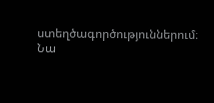ստեղծագործություններում։ Նա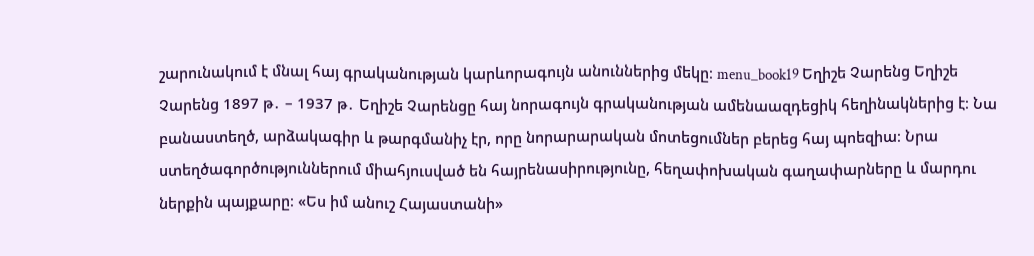շարունակում է մնալ հայ գրականության կարևորագույն անուններից մեկը։ menu_book19 Եղիշե Չարենց Եղիշե Չարենց 1897 թ․ – 1937 թ․ Եղիշե Չարենցը հայ նորագույն գրականության ամենաազդեցիկ հեղինակներից է։ Նա բանաստեղծ, արձակագիր և թարգմանիչ էր, որը նորարարական մոտեցումներ բերեց հայ պոեզիա։ Նրա ստեղծագործություններում միահյուսված են հայրենասիրությունը, հեղափոխական գաղափարները և մարդու ներքին պայքարը։ «Ես իմ անուշ Հայաստանի»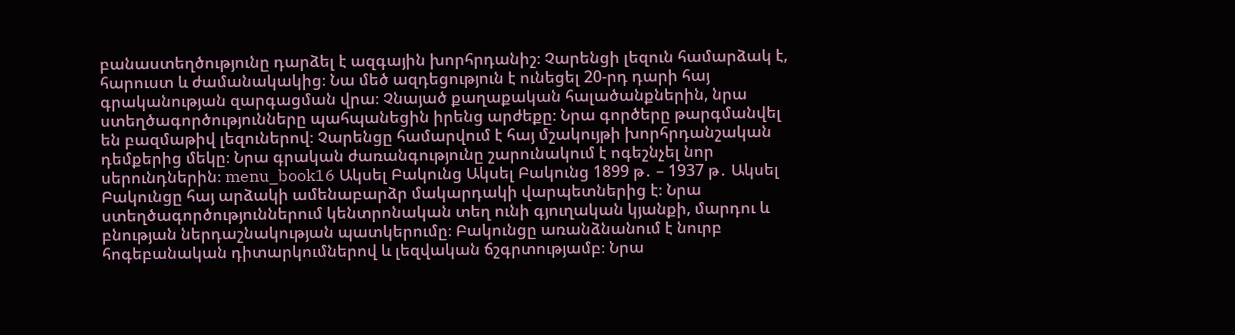բանաստեղծությունը դարձել է ազգային խորհրդանիշ։ Չարենցի լեզուն համարձակ է, հարուստ և ժամանակակից։ Նա մեծ ազդեցություն է ունեցել 20-րդ դարի հայ գրականության զարգացման վրա։ Չնայած քաղաքական հալածանքներին, նրա ստեղծագործությունները պահպանեցին իրենց արժեքը։ Նրա գործերը թարգմանվել են բազմաթիվ լեզուներով։ Չարենցը համարվում է հայ մշակույթի խորհրդանշական դեմքերից մեկը։ Նրա գրական ժառանգությունը շարունակում է ոգեշնչել նոր սերունդներին։ menu_book16 Ակսել Բակունց Ակսել Բակունց 1899 թ․ – 1937 թ․ Ակսել Բակունցը հայ արձակի ամենաբարձր մակարդակի վարպետներից է։ Նրա ստեղծագործություններում կենտրոնական տեղ ունի գյուղական կյանքի, մարդու և բնության ներդաշնակության պատկերումը։ Բակունցը առանձնանում է նուրբ հոգեբանական դիտարկումներով և լեզվական ճշգրտությամբ։ Նրա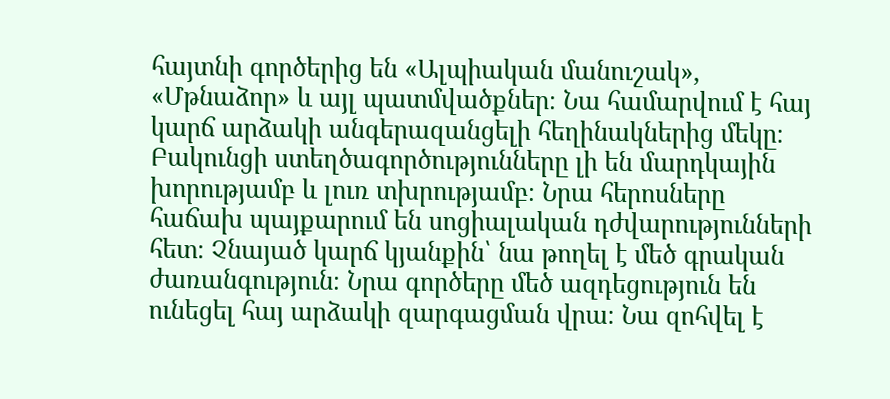հայտնի գործերից են «Ալպիական մանուշակ», «Մթնաձոր» և այլ պատմվածքներ։ Նա համարվում է հայ կարճ արձակի անգերազանցելի հեղինակներից մեկը։ Բակունցի ստեղծագործությունները լի են մարդկային խորությամբ և լուռ տխրությամբ։ Նրա հերոսները հաճախ պայքարում են սոցիալական դժվարությունների հետ։ Չնայած կարճ կյանքին՝ նա թողել է մեծ գրական ժառանգություն։ Նրա գործերը մեծ ազդեցություն են ունեցել հայ արձակի զարգացման վրա։ Նա զոհվել է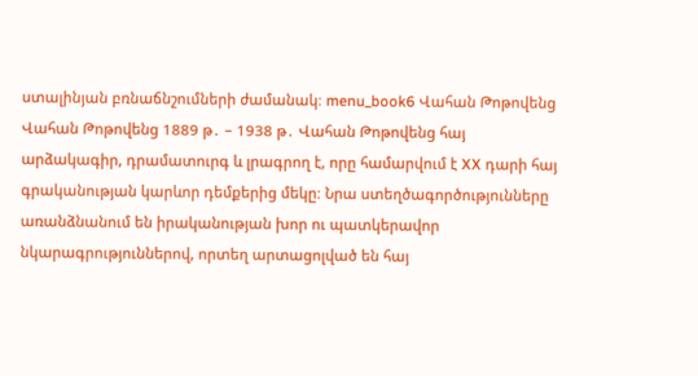ստալինյան բռնաճնշումների ժամանակ։ menu_book6 Վահան Թոթովենց Վահան Թոթովենց 1889 թ․ – 1938 թ․ Վահան Թոթովենց հայ արձակագիր, դրամատուրգ և լրագրող է, որը համարվում է XX դարի հայ գրականության կարևոր դեմքերից մեկը։ Նրա ստեղծագործությունները առանձնանում են իրականության խոր ու պատկերավոր նկարագրություններով, որտեղ արտացոլված են հայ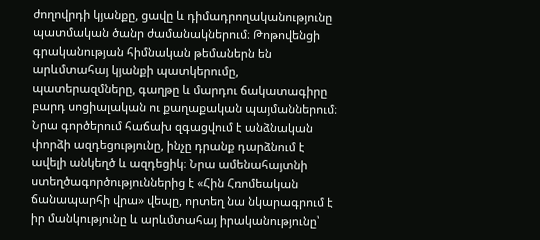ժողովրդի կյանքը, ցավը և դիմադրողականությունը պատմական ծանր ժամանակներում։ Թոթովենցի գրականության հիմնական թեմաներն են արևմտահայ կյանքի պատկերումը, պատերազմները, գաղթը և մարդու ճակատագիրը բարդ սոցիալական ու քաղաքական պայմաններում։ Նրա գործերում հաճախ զգացվում է անձնական փորձի ազդեցությունը, ինչը դրանք դարձնում է ավելի անկեղծ և ազդեցիկ։ Նրա ամենահայտնի ստեղծագործություններից է «Հին Հռոմեական ճանապարհի վրա» վեպը, որտեղ նա նկարագրում է իր մանկությունը և արևմտահայ իրականությունը՝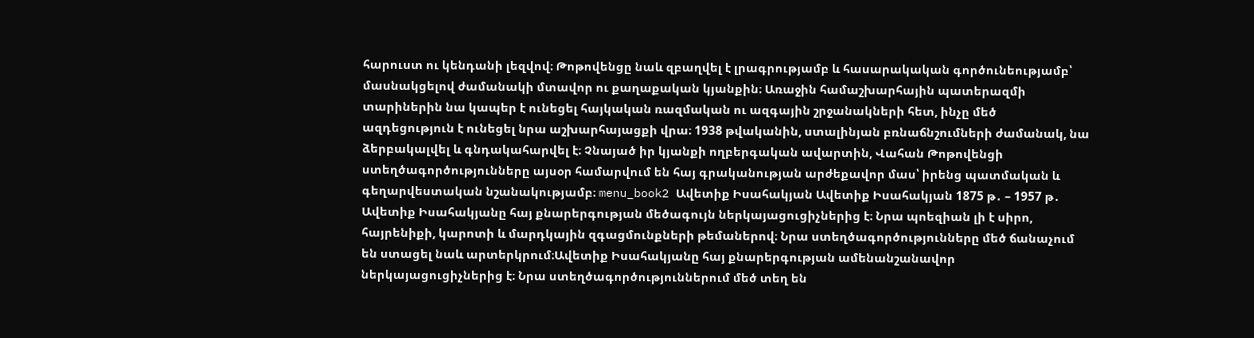հարուստ ու կենդանի լեզվով։ Թոթովենցը նաև զբաղվել է լրագրությամբ և հասարակական գործունեությամբ՝ մասնակցելով ժամանակի մտավոր ու քաղաքական կյանքին։ Առաջին համաշխարհային պատերազմի տարիներին նա կապեր է ունեցել հայկական ռազմական ու ազգային շրջանակների հետ, ինչը մեծ ազդեցություն է ունեցել նրա աշխարհայացքի վրա։ 1938 թվականին, ստալինյան բռնաճնշումների ժամանակ, նա ձերբակալվել և գնդակահարվել է։ Չնայած իր կյանքի ողբերգական ավարտին, Վահան Թոթովենցի ստեղծագործությունները այսօր համարվում են հայ գրականության արժեքավոր մաս՝ իրենց պատմական և գեղարվեստական նշանակությամբ։ menu_book2 Ավետիք Իսահակյան Ավետիք Իսահակյան 1875 թ․ – 1957 թ․ Ավետիք Իսահակյանը հայ քնարերգության մեծագույն ներկայացուցիչներից է։ Նրա պոեզիան լի է սիրո, հայրենիքի, կարոտի և մարդկային զգացմունքների թեմաներով։ Նրա ստեղծագործությունները մեծ ճանաչում են ստացել նաև արտերկրում։Ավետիք Իսահակյանը հայ քնարերգության ամենանշանավոր ներկայացուցիչներից է։ Նրա ստեղծագործություններում մեծ տեղ են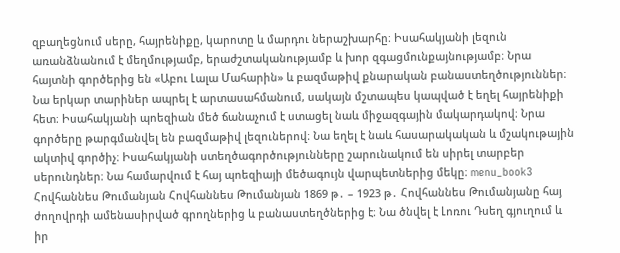զբաղեցնում սերը, հայրենիքը, կարոտը և մարդու ներաշխարհը։ Իսահակյանի լեզուն առանձնանում է մեղմությամբ, երաժշտականությամբ և խոր զգացմունքայնությամբ։ Նրա հայտնի գործերից են «Աբու Լալա Մահարին» և բազմաթիվ քնարական բանաստեղծություններ։ Նա երկար տարիներ ապրել է արտասահմանում, սակայն մշտապես կապված է եղել հայրենիքի հետ։ Իսահակյանի պոեզիան մեծ ճանաչում է ստացել նաև միջազգային մակարդակով։ Նրա գործերը թարգմանվել են բազմաթիվ լեզուներով։ Նա եղել է նաև հասարակական և մշակութային ակտիվ գործիչ։ Իսահակյանի ստեղծագործությունները շարունակում են սիրել տարբեր սերունդներ։ Նա համարվում է հայ պոեզիայի մեծագույն վարպետներից մեկը։ menu_book3 Հովհաննես Թումանյան Հովհաննես Թումանյան 1869 թ․ – 1923 թ․ Հովհաննես Թումանյանը հայ ժողովրդի ամենասիրված գրողներից և բանաստեղծներից է։ Նա ծնվել է Լոռու Դսեղ գյուղում և իր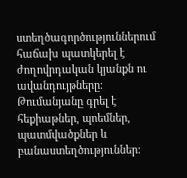ստեղծագործություններում հաճախ պատկերել է ժողովրդական կյանքն ու ավանդույթները։ Թումանյանը գրել է հեքիաթներ, պոեմներ, պատմվածքներ և բանաստեղծություններ։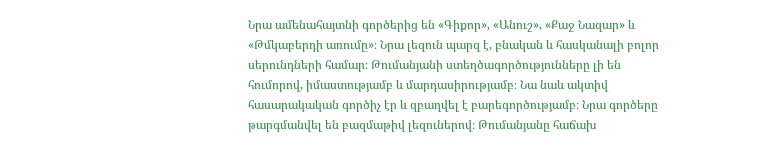Նրա ամենահայտնի գործերից են «Գիքոր», «Անուշ», «Քաջ Նազար» և «Թմկաբերդի առումը»։ Նրա լեզուն պարզ է, բնական և հասկանալի բոլոր սերունդների համար։ Թումանյանի ստեղծագործությունները լի են հումորով, իմաստությամբ և մարդասիրությամբ։ Նա նաև ակտիվ հասարակական գործիչ էր և զբաղվել է բարեգործությամբ։ Նրա գործերը թարգմանվել են բազմաթիվ լեզուներով։ Թումանյանը հաճախ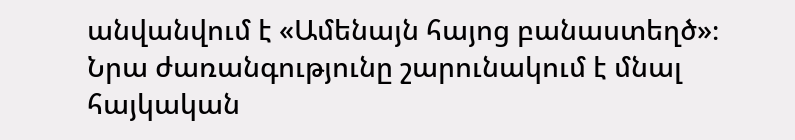անվանվում է «Ամենայն հայոց բանաստեղծ»։ Նրա ժառանգությունը շարունակում է մնալ հայկական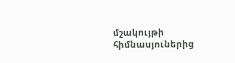մշակույթի հիմնասյուներից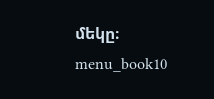մեկը։ menu_book10